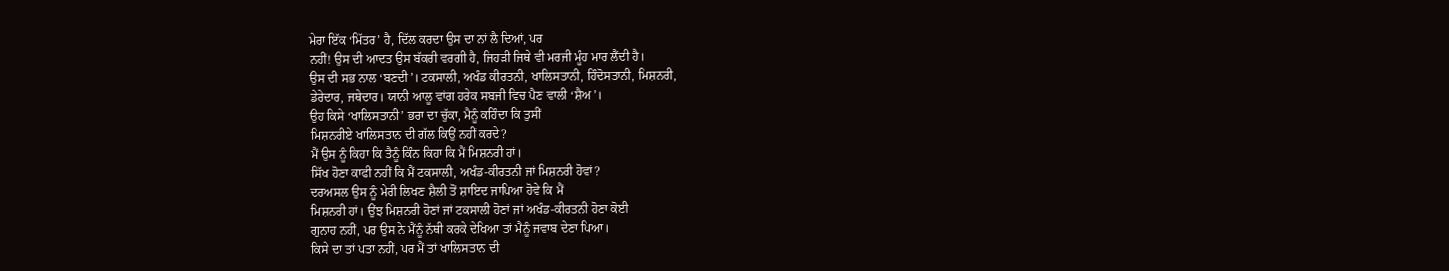ਮੇਰਾ ਇੱਕ ‘ਮਿੱਤਰ’ ਹੈ, ਦਿੱਲ ਕਰਦਾ ਉਸ ਦਾ ਨਾਂ ਲੈ ਦਿਆਂ, ਪਰ
ਨਹੀਂ! ਉਸ ਦੀ ਆਦਤ ਉਸ ਬੱਕਰੀ ਵਰਗੀ ਹੈ, ਜਿਹੜੀ ਜਿਥੇ ਵੀ ਮਰਜੀ ਮੂੰਹ ਮਾਰ ਲੈਂਦੀ ਹੈ।
ਉਸ ਦੀ ਸਭ ਨਾਲ ‘ਬਣਦੀ’। ਟਕਸਾਲੀ, ਅਖੰਡ ਕੀਰਤਨੀ, ਖਾਲਿਸਤਾਨੀ, ਹਿੰਦੋਸਤਾਨੀ, ਮਿਸ਼ਨਰੀ,
ਡੇਰੇਦਾਰ, ਜਥੇਦਾਰ। ਯਾਨੀ ਆਲੂ ਵਾਂਗ ਹਰੇਕ ਸਬਜੀ ਵਿਚ ਪੈਣ ਵਾਲੀ ‘ਸ਼ੈਅ’।
ਉਹ ਕਿਸੇ ‘ਖਾਲਿਸਤਾਨੀ’ ਭਰਾ ਦਾ ਚੁੱਕਾ, ਮੈਨੂੰ ਕਹਿੰਦਾ ਕਿ ਤੁਸੀਂ
ਮਿਸ਼ਨਰੀਏ ਖਾਲਿਸਤਾਨ ਦੀ ਗੱਲ ਕਿਉਂ ਨਹੀਂ ਕਰਦੇ?
ਮੈਂ ਉਸ ਨੂੰ ਕਿਹਾ ਕਿ ਤੈਨੂੰ ਕਿੰਨ ਕਿਹਾ ਕਿ ਮੈਂ ਮਿਸ਼ਨਰੀ ਹਾਂ।
ਸਿੱਖ ਹੋਣਾ ਕਾਫੀ ਨਹੀਂ ਕਿ ਮੈਂ ਟਕਸਾਲੀ, ਅਖੰਡ-ਕੀਰਤਨੀ ਜਾਂ ਮਿਸ਼ਨਰੀ ਹੋਵਾਂ?
ਦਰਅਸਲ ਉਸ ਨੂੰ ਮੇਰੀ ਲਿਖਣ ਸ਼ੈਲੀ ਤੋਂ ਸ਼ਾਇਦ ਜਾਪਿਆ ਹੋਵੇ ਕਿ ਮੈਂ
ਮਿਸ਼ਨਰੀ ਹਾਂ। ਉਂਝ ਮਿਸ਼ਨਰੀ ਹੋਣਾਂ ਜਾਂ ਟਕਸਾਲੀ ਹੋਣਾਂ ਜਾਂ ਅਖੰਡ-ਕੀਰਤਨੀ ਹੋਣਾ ਕੋਈ
ਗੁਨਾਹ ਨਹੀਂ, ਪਰ ਉਸ ਨੇ ਮੈਂਨੂੰ ਨੱਥੀ ਕਰਕੇ ਦੇਖਿਆ ਤਾਂ ਮੈਨੂੰ ਜਵਾਬ ਦੇਣਾ ਪਿਆ।
ਕਿਸੇ ਦਾ ਤਾਂ ਪਤਾ ਨਹੀਂ, ਪਰ ਮੈਂ ਤਾਂ ਖਾਲਿਸਤਾਨ ਦੀ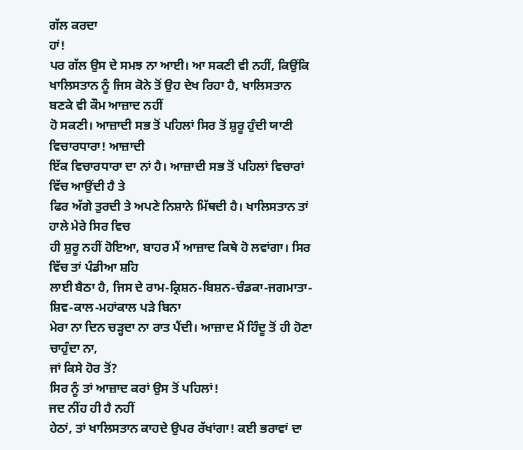ਗੱਲ ਕਰਦਾ
ਹਾਂ!
ਪਰ ਗੱਲ ਉਸ ਦੇ ਸਮਝ ਨਾ ਆਈ। ਆ ਸਕਣੀ ਵੀ ਨਹੀਂ, ਕਿਉਂਕਿ
ਖਾਲਿਸਤਾਨ ਨੂੰ ਜਿਸ ਕੋਨੇ ਤੋਂ ਉਹ ਦੇਖ ਰਿਹਾ ਹੈ, ਖਾਲਿਸਤਾਨ ਬਣਕੇ ਵੀ ਕੌਮ ਆਜ਼ਾਦ ਨਹੀਂ
ਹੋ ਸਕਣੀ। ਆਜ਼ਾਦੀ ਸਭ ਤੋਂ ਪਹਿਲਾਂ ਸਿਰ ਤੋਂ ਸ਼ੁਰੂ ਹੁੰਦੀ ਯਾਣੀ ਵਿਚਾਰਧਾਰਾ! ਆਜ਼ਾਦੀ
ਇੱਕ ਵਿਚਾਰਧਾਰਾ ਦਾ ਨਾਂ ਹੈ। ਆਜ਼ਾਦੀ ਸਭ ਤੋਂ ਪਹਿਲਾਂ ਵਿਚਾਰਾਂ ਵਿੱਚ ਆਉਂਦੀ ਹੈ ਤੇ
ਫਿਰ ਅੱਗੇ ਤੁਰਦੀ ਤੇ ਅਪਣੇ ਨਿਸ਼ਾਨੇ ਮਿੱਥਦੀ ਹੈ। ਖਾਲਿਸਤਾਨ ਤਾਂ ਹਾਲੇ ਮੇਰੇ ਸਿਰ ਵਿਚ
ਹੀ ਸ਼ੁਰੂ ਨਹੀਂ ਹੋਇਆ, ਬਾਹਰ ਮੈਂ ਆਜ਼ਾਦ ਕਿਥੇ ਹੋ ਲਵਾਂਗਾ। ਸਿਰ ਵਿੱਚ ਤਾਂ ਪੰਡੀਆ ਸ਼ਹਿ
ਲਾਈ ਬੈਠਾ ਹੈ, ਜਿਸ ਦੇ ਰਾਮ-ਕ੍ਰਿਸ਼ਨ-ਬਿਸ਼ਨ-ਚੰਡਕਾ-ਜਗਮਾਤਾ-ਸ਼ਿਵ-ਕਾਲ-ਮਹਾਂਕਾਲ ਪੜੇ ਬਿਨਾ
ਮੇਰਾ ਨਾ ਦਿਨ ਚੜ੍ਹਦਾ ਨਾ ਰਾਤ ਪੈਂਦੀ। ਆਜ਼ਾਦ ਮੈਂ ਹਿੰਦੂ ਤੋਂ ਹੀ ਹੋਣਾ ਚਾਹੁੰਦਾ ਨਾ,
ਜਾਂ ਕਿਸੇ ਹੋਰ ਤੋਂ?
ਸਿਰ ਨੂੰ ਤਾਂ ਆਜ਼ਾਦ ਕਰਾਂ ਉਸ ਤੋਂ ਪਹਿਲਾਂ!
ਜਦ ਨੀਂਹ ਹੀ ਹੈ ਨਹੀਂ
ਹੇਠਾਂ, ਤਾਂ ਖਾਲਿਸਤਾਨ ਕਾਹਦੇ ਉਪਰ ਰੱਖਾਂਗਾ! ਕਈ ਭਰਾਵਾਂ ਦਾ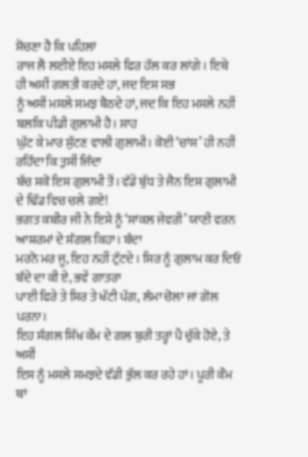ਸੋਚਣਾ ਹੈ ਕਿ ਪਹਿਲਾਂ
ਰਾਜ ਲੈ ਲਈਏ ਇਹ ਮਸਲੇ ਫਿਰ ਹੱਲ ਕਰ ਲਾਂਗੇ। ਇਥੇ ਹੀ ਅਸੀਂ ਗਲਤੀ ਕਰਦੇ ਹਾਂ, ਜਦ ਇਸ ਸਭ
ਨੂੰ ਅਸੀਂ ਮਸਲੇ ਸਮਝ ਬੈਠਦੇ ਹਾਂ, ਜਦ ਕਿ ਇਹ ਮਸਲੇ ਨਹੀਂ ਬਲਕਿ ਪੀਡੀ ਗੁਲਾਮੀ ਹੈ। ਸਾਹ
ਘੁੱਟ ਕੇ ਮਾਰ ਸੁੱਟਣ ਵਾਲੀ ਗੁਲਾਮੀ। ਕੋਈ ‘ਚਾਂਸ’ ਹੀ ਨਹੀਂ ਰਹਿੰਦਾ ਕਿ ਤੁਸੀਂ ਜਿੰਦਾ
ਬੱਚ ਸਕੋ ਇਸ ਗੁਲਾਮੀ ਤੋਂ। ਵੱਡੇ ਬੁੱਧ ਤੇ ਜੈਨ ਇਸ ਗੁਲਾਮੀ ਦੇ ਢਿੱਡ ਵਿਚ ਚਲੇ ਗਏ!
ਭਗਤ ਕਬੀਰ ਜੀ ਨੇ ਇਸੇ ਨੂੰ ‘ਸਾਂਕਲ ਜੇਵਰੀ’ ਯਾਣੀ ਵਰਨ ਆਸ਼ਰਮਾਂ ਦੇ ਸੰਗਲ ਕਿਹਾ। ਬੰਦਾ
ਮਰਨੋ ਮਰ ਜੂ, ਇਹ ਨਹੀਂ ਟੁੱਟਦੇ। ਸਿਰ ਨੂੰ ਗੁਲਾਮ ਕਰ ਦਿਓ ਬੰਦੇ ਦਾ ਕੀ ਏ, ਭਵੇਂ ਗਾਤਰਾ
ਪਾਈ ਫਿਰੇ ਤੇ ਸਿਰ ਤੇ ਖੱਟੀ ਪੱਗ, ਲੰਮਾ ਚੋਲਾ ਜਾਂ ਗੋਲ ਪਰਨਾ।
ਇਹ ਸੰਗਲ ਸਿੱਖ ਕੌਮ ਦੇ ਗਲ ਬੁਰੀ ਤਰ੍ਹਾਂ ਪੈ ਚੁੱਕੇ ਹੋਏ, ਤੇ ਅਸੀਂ
ਇਸ ਨੂੰ ਮਸਲੇ ਸਮਝਦੇ ਵੱਡੀ ਭੁੱਲ ਕਰ ਰਹੇ ਹਾਂ। ਪੂਰੀ ਕੌਮ ਥਾਂ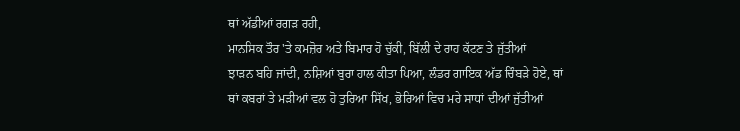ਥਾਂ ਅੱਡੀਆਂ ਰਗੜ ਰਹੀ,
ਮਾਨਸਿਕ ਤੌਰ 'ਤੇ ਕਮਜ਼ੋਰ ਅਤੇ ਬਿਮਾਰ ਹੋ ਚੁੱਕੀ, ਬਿੱਲੀ ਦੇ ਰਾਹ ਕੱਟਣ ਤੇ ਜੁੱਤੀਆਂ
ਝਾੜਨ ਬਹਿ ਜਾਂਦੀ, ਨਸ਼ਿਆਂ ਬੁਰਾ ਹਾਲ ਕੀਤਾ ਪਿਆ, ਲੰਡਰ ਗਾਇਕ ਅੱਡ ਚਿੰਬੜੇ ਹੋਏ, ਥਾਂ
ਥਾਂ ਕਬਰਾਂ ਤੇ ਮੜੀਆਂ ਵਲ ਹੋ ਤੁਰਿਆ ਸਿੱਖ, ਭੋਰਿਆਂ ਵਿਚ ਮਰੇ ਸਾਧਾਂ ਦੀਆਂ ਜੁੱਤੀਆਂ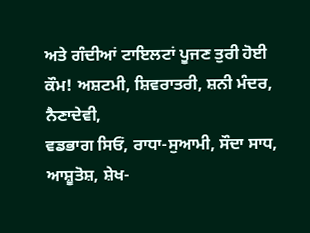ਅਤੇ ਗੰਦੀਆਂ ਟਾਇਲਟਾਂ ਪੂਜਣ ਤੁਰੀ ਹੋਈ ਕੌਮ! ਅਸ਼ਟਮੀ, ਸ਼ਿਵਰਾਤਰੀ, ਸ਼ਨੀ ਮੰਦਰ, ਨੈਣਾਦੇਵੀ,
ਵਡਭਾਗ ਸਿਓਂ, ਰਾਧਾ-ਸੁਆਮੀ, ਸੌਦਾ ਸਾਧ, ਆਸ਼ੂਤੋਸ਼, ਸ਼ੇਖ-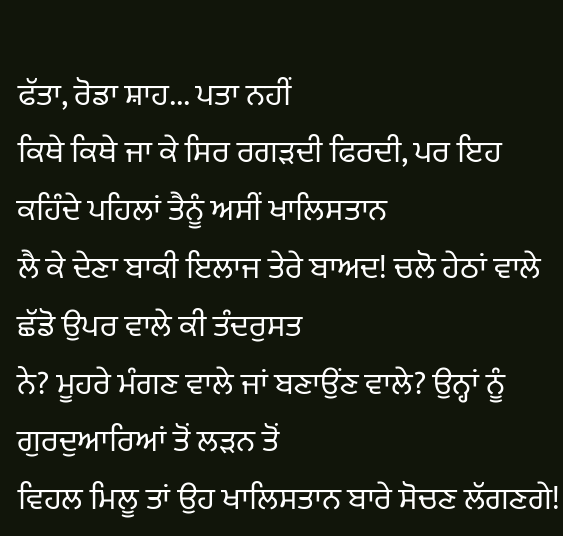ਫੱਤਾ, ਰੋਡਾ ਸ਼ਾਹ... ਪਤਾ ਨਹੀਂ
ਕਿਥੇ ਕਿਥੇ ਜਾ ਕੇ ਸਿਰ ਰਗੜਦੀ ਫਿਰਦੀ, ਪਰ ਇਹ ਕਹਿੰਦੇ ਪਹਿਲਾਂ ਤੈਨੂੰ ਅਸੀਂ ਖਾਲਿਸਤਾਨ
ਲੈ ਕੇ ਦੇਣਾ ਬਾਕੀ ਇਲਾਜ ਤੇਰੇ ਬਾਅਦ! ਚਲੋ ਹੇਠਾਂ ਵਾਲੇ ਛੱਡੋ ਉਪਰ ਵਾਲੇ ਕੀ ਤੰਦਰੁਸਤ
ਨੇ? ਮੂਹਰੇ ਮੰਗਣ ਵਾਲੇ ਜਾਂ ਬਣਾਉਂਣ ਵਾਲੇ? ਉਨ੍ਹਾਂ ਨੂੰ ਗੁਰਦੁਆਰਿਆਂ ਤੋਂ ਲੜਨ ਤੋਂ
ਵਿਹਲ ਮਿਲੂ ਤਾਂ ਉਹ ਖਾਲਿਸਤਾਨ ਬਾਰੇ ਸੋਚਣ ਲੱਗਣਗੇ!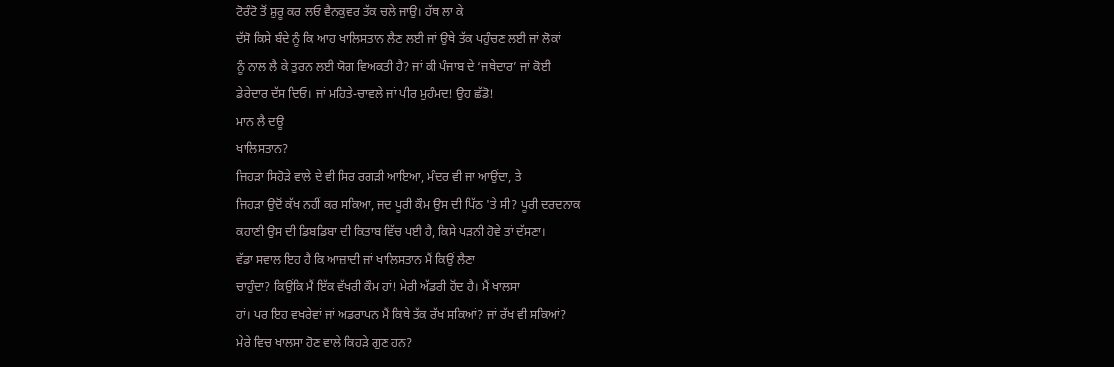ਟੋਰੰਟੋ ਤੋਂ ਸ਼ੁਰੂ ਕਰ ਲਓ ਵੈਨਕੁਵਰ ਤੱਕ ਚਲੇ ਜਾਉ। ਹੱਥ ਲਾ ਕੇ
ਦੱਸੋ ਕਿਸੇ ਬੰਦੇ ਨੂੰ ਕਿ ਆਹ ਖਾਲਿਸਤਾਨ ਲੈਣ ਲਈ ਜਾਂ ਉਥੇ ਤੱਕ ਪਹੁੰਚਣ ਲਈ ਜਾਂ ਲੋਕਾਂ
ਨੂੰ ਨਾਲ ਲੈ ਕੇ ਤੁਰਨ ਲਈ ਯੋਗ ਵਿਅਕਤੀ ਹੈ? ਜਾਂ ਕੀ ਪੰਜਾਬ ਦੇ ‘ਜਥੇਦਾਰ’ ਜਾਂ ਕੋਈ
ਡੇਰੇਦਾਰ ਦੱਸ ਦਿਓ। ਜਾਂ ਮਹਿਤੇ-ਚਾਵਲੇ ਜਾਂ ਪੀਰ ਮੁਹੰਮਦ! ਉਹ ਛੱਡੋ!
ਮਾਨ ਲੈ ਦਊ
ਖਾਲਿਸਤਾਨ?
ਜਿਹੜਾ ਸਿਹੋੜੇ ਵਾਲੇ ਦੇ ਵੀ ਸਿਰ ਰਗੜੀ ਆਇਆ, ਮੰਦਰ ਵੀ ਜਾ ਆਉਂਦਾ, ਤੇ
ਜਿਹੜਾ ਉਦੋਂ ਕੱਖ ਨਹੀਂ ਕਰ ਸਕਿਆ, ਜਦ ਪੂਰੀ ਕੌਮ ਉਸ ਦੀ ਪਿੱਠ 'ਤੇ ਸੀ? ਪੂਰੀ ਦਰਦਨਾਕ
ਕਹਾਣੀ ਉਸ ਦੀ ਡਿਬਡਿਬਾ ਦੀ ਕਿਤਾਬ ਵਿੱਚ ਪਈ ਹੈ, ਕਿਸੇ ਪੜਨੀ ਹੋਵੇ ਤਾਂ ਦੱਸਣਾ।
ਵੱਡਾ ਸਵਾਲ ਇਹ ਹੈ ਕਿ ਆਜ਼ਾਦੀ ਜਾਂ ਖਾਲਿਸਤਾਨ ਮੈਂ ਕਿਉਂ ਲੈਣਾ
ਚਾਹੁੰਦਾ? ਕਿਉਂਕਿ ਮੈਂ ਇੱਕ ਵੱਖਰੀ ਕੌਮ ਹਾਂ! ਮੇਰੀ ਅੱਡਰੀ ਹੋਂਦ ਹੈ। ਮੈਂ ਖਾਲਸਾ
ਹਾਂ। ਪਰ ਇਹ ਵਖਰੇਵਾਂ ਜਾਂ ਅਡਰਾਪਨ ਮੈਂ ਕਿਥੇ ਤੱਕ ਰੱਖ ਸਕਿਆਂ? ਜਾਂ ਰੱਖ ਵੀ ਸਕਿਆਂ?
ਮੇਰੇ ਵਿਚ ਖਾਲਸਾ ਹੋਣ ਵਾਲੇ ਕਿਹੜੇ ਗੁਣ ਹਨ?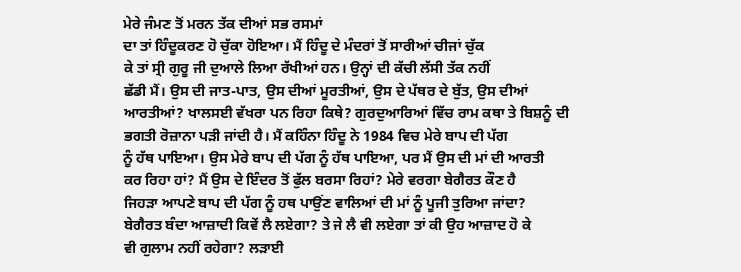ਮੇਰੇ ਜੰਮਣ ਤੋਂ ਮਰਨ ਤੱਕ ਦੀਆਂ ਸਭ ਰਸਮਾਂ
ਦਾ ਤਾਂ ਹਿੰਦੂਕਰਣ ਹੋ ਚੁੱਕਾ ਹੋਇਆ। ਮੈਂ ਹਿੰਦੂ ਦੇ ਮੰਦਰਾਂ ਤੋਂ ਸਾਰੀਆਂ ਚੀਜਾਂ ਚੁੱਕ
ਕੇ ਤਾਂ ਸ੍ਰੀ ਗੁਰੂ ਜੀ ਦੁਆਲੇ ਲਿਆ ਰੱਖੀਆਂ ਹਨ। ਉਨ੍ਹਾਂ ਦੀ ਕੱਚੀ ਲੱਸੀ ਤੱਕ ਨਹੀਂ
ਛੱਡੀ ਮੈਂ। ਉਸ ਦੀ ਜਾਤ-ਪਾਤ, ਉਸ ਦੀਆਂ ਮੂਰਤੀਆਂ, ਉਸ ਦੇ ਪੱਥਰ ਦੇ ਬੁੱਤ, ਉਸ ਦੀਆਂ
ਆਰਤੀਆਂ? ਖਾਲਸਈ ਵੱਖਰਾ ਪਨ ਰਿਹਾ ਕਿਥੇ? ਗੁਰਦੁਆਰਿਆਂ ਵਿੱਚ ਰਾਮ ਕਥਾ ਤੇ ਬਿਸ਼ਨੂੰ ਦੀ
ਭਗਤੀ ਰੋਜ਼ਾਨਾ ਪੜੀ ਜਾਂਦੀ ਹੈ। ਮੈਂ ਕਹਿੰਨਾ ਹਿੰਦੂ ਨੇ 1984 ਵਿਚ ਮੇਰੇ ਬਾਪ ਦੀ ਪੱਗ
ਨੂੰ ਹੱਥ ਪਾਇਆ। ਉਸ ਮੇਰੇ ਬਾਪ ਦੀ ਪੱਗ ਨੂੰ ਹੱਥ ਪਾਇਆ, ਪਰ ਮੈਂ ਉਸ ਦੀ ਮਾਂ ਦੀ ਆਰਤੀ
ਕਰ ਰਿਹਾ ਹਾਂ? ਮੈਂ ਉਸ ਦੇ ਇੰਦਰ ਤੋਂ ਫੁੱਲ ਬਰਸਾ ਰਿਹਾਂ? ਮੇਰੇ ਵਰਗਾ ਬੇਗੈਰਤ ਕੌਣ ਹੈ
ਜਿਹੜਾ ਆਪਣੇ ਬਾਪ ਦੀ ਪੱਗ ਨੂੰ ਹਥ ਪਾਉਂਣ ਵਾਲਿਆਂ ਦੀ ਮਾਂ ਨੂੰ ਪੂਜੀ ਤੁਰਿਆ ਜਾਂਦਾ?
ਬੇਗੈਰਤ ਬੰਦਾ ਆਜ਼ਾਦੀ ਕਿਵੇਂ ਲੈ ਲਏਗਾ? ਤੇ ਜੇ ਲੈ ਵੀ ਲਏਗਾ ਤਾਂ ਕੀ ਉਹ ਆਜ਼ਾਦ ਹੋ ਕੇ
ਵੀ ਗੁਲਾਮ ਨਹੀਂ ਰਹੇਗਾ? ਲੜਾਈ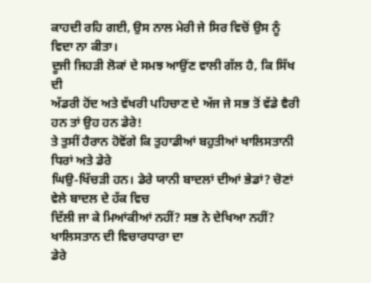ਕਾਹਦੀ ਰਹਿ ਗਈ, ਉਸ ਨਾਲ ਮੇਰੀ ਜੇ ਸਿਰ ਵਿਚੋਂ ਉਸ ਨੂੰ
ਵਿਦਾ ਨਾ ਕੀਤਾ।
ਦੂਜੀ ਜਿਹੜੀ ਲੋਕਾਂ ਦੇ ਸਮਝ ਆਉਂਣ ਵਾਲੀ ਗੱਲ ਹੈ, ਕਿ ਸਿੱਖ ਦੀ
ਅੱਡਰੀ ਹੋਂਦ ਅਤੇ ਵੱਖਰੀ ਪਹਿਚਾਣ ਦੇ ਅੱਜ ਜੇ ਸਭ ਤੋਂ ਵੱਡੇ ਵੈਰੀ ਹਨ ਤਾਂ ਉਹ ਹਨ ਡੇਰੇ!
ਤੇ ਤੁਸੀਂ ਹੈਰਾਨ ਹੋਵੋਂਗੇ ਕਿ ਤੁਹਾਡੀਆਂ ਬਹੁਤੀਆਂ ਖਾਲਿਸਤਾਨੀ ਧਿਰਾਂ ਅਤੇ ਡੇਰੇ
ਘਿਉ-ਖਿੱਚੜੀ ਹਨ। ਡੇਰੇ ਯਾਨੀ ਬਾਦਲਾਂ ਦੀਆਂ ਭੇਡਾਂ? ਚੋਣਾਂ ਵੇਲੇ ਬਾਦਲ ਦੇ ਹੱਕ ਵਿਚ
ਦਿੱਲੀ ਜਾ ਕੇ ਮਿਆਂਕੀਆਂ ਨਹੀਂ? ਸਭ ਨੇ ਦੇਖਿਆ ਨਹੀਂ? ਖਾਲਿਸਤਾਨ ਦੀ ਵਿਚਾਰਧਾਰਾ ਦਾ
ਡੇਰੇ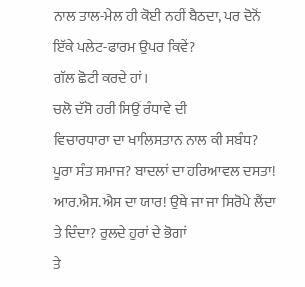ਨਾਲ ਤਾਲ-ਮੇਲ ਹੀ ਕੋਈ ਨਹੀਂ ਬੈਠਦਾ, ਪਰ ਦੋਨੋਂ ਇੱਕੇ ਪਲੇਟ-ਫਾਰਮ ਉਪਰ ਕਿਵੇਂ?
ਗੱਲ ਛੋਟੀ ਕਰਦੇ ਹਾਂ।
ਚਲੋ ਦੱਸੋ ਹਰੀ ਸਿਉਂ ਰੰਧਾਵੇ ਦੀ
ਵਿਚਾਰਧਾਰਾ ਦਾ ਖਾਲਿਸਤਾਨ ਨਾਲ ਕੀ ਸਬੰਧ? ਪੂਰਾ ਸੰਤ ਸਮਾਜ? ਬਾਦਲਾਂ ਦਾ ਹਰਿਆਵਲ ਦਸਤਾ!
ਆਰ.ਐਸ.ਐਸ ਦਾ ਯਾਰ! ਉਥੇ ਜਾ ਜਾ ਸਿਰੋਪੇ ਲੈਂਦਾ ਤੇ ਦਿੰਦਾ? ਰੁਲਦੇ ਹੁਰਾਂ ਦੇ ਭੋਗਾਂ
ਤੇ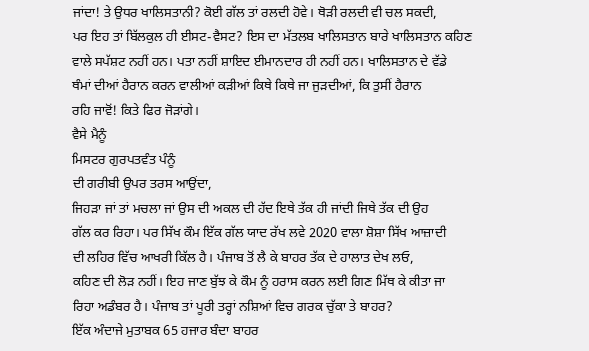ਜਾਂਦਾ! ਤੇ ਉਧਰ ਖਾਲਿਸਤਾਨੀ? ਕੋਈ ਗੱਲ ਤਾਂ ਰਲਦੀ ਹੋਵੇ। ਥੋੜੀ ਰਲਦੀ ਵੀ ਚਲ ਸਕਦੀ,
ਪਰ ਇਹ ਤਾਂ ਬਿੱਲਕੁਲ ਹੀ ਈਸਟ-ਵੈਸਟ? ਇਸ ਦਾ ਮੱਤਲਬ ਖਾਲਿਸਤਾਨ ਬਾਰੇ ਖਾਲਿਸਤਾਨ ਕਹਿਣ
ਵਾਲੇ ਸਪੱਸ਼ਟ ਨਹੀਂ ਹਨ। ਪਤਾ ਨਹੀਂ ਸ਼ਾਇਦ ਈਮਾਨਦਾਰ ਹੀ ਨਹੀਂ ਹਨ। ਖਾਲਿਸਤਾਨ ਦੇ ਵੱਡੇ
ਥੰਮਾਂ ਦੀਆਂ ਹੈਰਾਨ ਕਰਨ ਵਾਲੀਆਂ ਕੜੀਆਂ ਕਿਥੇ ਕਿਥੇ ਜਾ ਜੁੜਦੀਆਂ, ਕਿ ਤੁਸੀਂ ਹੈਰਾਨ
ਰਹਿ ਜਾਵੋਂ! ਕਿਤੇ ਫਿਰ ਜੋੜਾਂਗੇ।
ਵੈਸੇ ਮੈਨੂੰ
ਮਿਸਟਰ ਗੁਰਪਤਵੰਤ ਪੰਨੂੰ
ਦੀ ਗਰੀਬੀ ਉਪਰ ਤਰਸ ਆਉਂਦਾ,
ਜਿਹੜਾ ਜਾਂ ਤਾਂ ਮਚਲਾ ਜਾਂ ਉਸ ਦੀ ਅਕਲ ਦੀ ਹੱਦ ਇਥੇ ਤੱਕ ਹੀ ਜਾਂਦੀ ਜਿਥੇ ਤੱਕ ਦੀ ਉਹ
ਗੱਲ ਕਰ ਰਿਹਾ। ਪਰ ਸਿੱਖ ਕੌਮ ਇੱਕ ਗੱਲ ਯਾਦ ਰੱਖ ਲਵੇ 2020 ਵਾਲਾ ਸ਼ੋਸ਼ਾ ਸਿੱਖ ਆਜ਼ਾਦੀ
ਦੀ ਲਹਿਰ ਵਿੱਚ ਆਖਰੀ ਕਿੱਲ ਹੈ। ਪੰਜਾਬ ਤੋਂ ਲੈ ਕੇ ਬਾਹਰ ਤੱਕ ਦੇ ਹਾਲਾਤ ਦੇਖ ਲਓ,
ਕਹਿਣ ਦੀ ਲੋੜ ਨਹੀਂ। ਇਹ ਜਾਣ ਬੁੱਝ ਕੇ ਕੌਮ ਨੂੰ ਹਰਾਸ ਕਰਨ ਲਈ ਗਿਣ ਮਿੱਥ ਕੇ ਕੀਤਾ ਜਾ
ਰਿਹਾ ਅਡੰਬਰ ਹੈ। ਪੰਜਾਬ ਤਾਂ ਪੂਰੀ ਤਰ੍ਹਾਂ ਨਸ਼ਿਆਂ ਵਿਚ ਗਰਕ ਚੁੱਕਾ ਤੇ ਬਾਹਰ?
ਇੱਕ ਅੰਦਾਜੇ ਮੁਤਾਬਕ 65 ਹਜਾਰ ਬੰਦਾ ਬਾਹਰ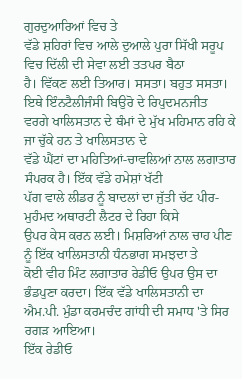ਗੁਰਦੁਆਰਿਆਂ ਵਿਚ ਤੇ
ਵੱਡੇ ਸ਼ਹਿਰਾਂ ਵਿਚ ਆਲੇ ਦੁਆਲੇ ਪੁਰਾ ਸਿੱਖੀ ਸਰੂਪ ਵਿਚ ਦਿੱਲੀ ਦੀ ਸੇਵਾ ਲਈ ਤਤਪਰ ਬੈਠਾ
ਹੈ। ਵਿੱਕਣ ਲਈ ਤਿਆਰ। ਸਸਤਾ। ਬਹੁਤ ਸਸਤਾ।
ਇਥੇ ਇੰਨਟੈਲੀਜੰਸੀ ਬਿਉਰੋ ਦੇ ਰਿਪੁਦਮਨਜੀਤ
ਵਰਗੇ ਖਾਲਿਸਤਾਨ ਦੇ ਥੰਮਾਂ ਦੇ ਮੁੱਖ ਮਹਿਮਾਨ ਰਹਿ ਕੇ ਜਾ ਚੁੱਕੇ ਹਨ ਤੇ ਖਾਲਿਸਤਾਨ ਦੇ
ਵੱਡੇ ਘੈਂਟਾਂ ਦਾ ਮਹਿਤਿਆਂ-ਚਾਵਲਿਆਂ ਨਾਲ ਲਗਾਤਾਰ ਸੰਪਰਕ ਹੈ। ਇੱਕ ਵੱਡੇ ਹਮੇਸ਼ਾਂ ਖੱਟੀ
ਪੱਗ ਵਾਲੇ ਲੀਡਰ ਨੂੰ ਬਾਦਲਾਂ ਦਾ ਜੁੱਤੀ ਚੱਟ ਪੀਰ-ਮੁਹੰਮਦ ਅਥਾਰਟੀ ਲੈਟਰ ਦੇ ਰਿਹਾ ਕਿਸੇ
ਉਪਰ ਕੇਸ ਕਰਨ ਲਈ। ਮਿਸ਼ਰਿਆਂ ਨਾਲ ਚਾਹ ਪੀਣ ਨੂੰ ਇੱਕ ਖਾਲਿਸਤਾਨੀ ਧੰਨਭਾਗ ਸਮਝਦਾ ਤੇ
ਕੋਈ ਵੀਹ ਮਿੰਟ ਲਗਾਤਾਰ ਰੇਡੀਓ ਉਪਰ ਉਸ ਦਾ ਭੰਡਪੁਣਾ ਕਰਦਾ। ਇੱਕ ਵੱਡੇ ਖਾਲਿਸਤਾਨੀ ਦਾ
ਐਮ.ਪੀ. ਮੁੰਡਾ ਕਰਮਚੰਦ ਗਾਂਧੀ ਦੀ ਸਮਾਧ 'ਤੇ ਸਿਰ ਰਗੜ ਆਇਆ।
ਇੱਕ ਰੇਡੀਓ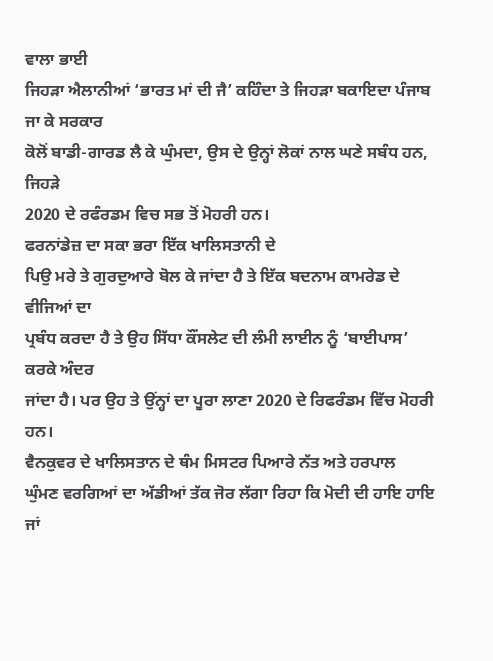ਵਾਲਾ ਭਾਈ
ਜਿਹੜਾ ਐਲਾਨੀਆਂ ‘ਭਾਰਤ ਮਾਂ ਦੀ ਜੈ’ ਕਹਿੰਦਾ ਤੇ ਜਿਹੜਾ ਬਕਾਇਦਾ ਪੰਜਾਬ ਜਾ ਕੇ ਸਰਕਾਰ
ਕੋਲੋਂ ਬਾਡੀ-ਗਾਰਡ ਲੈ ਕੇ ਘੁੰਮਦਾ, ਉਸ ਦੇ ਉਨ੍ਹਾਂ ਲੋਕਾਂ ਨਾਲ ਘਣੇ ਸਬੰਧ ਹਨ, ਜਿਹੜੇ
2020 ਦੇ ਰਫੰਰਡਮ ਵਿਚ ਸਭ ਤੋਂ ਮੋਹਰੀ ਹਨ।
ਫਰਨਾਂਡੇਜ਼ ਦਾ ਸਕਾ ਭਰਾ ਇੱਕ ਖਾਲਿਸਤਾਨੀ ਦੇ
ਪਿਉ ਮਰੇ ਤੇ ਗੁਰਦੁਆਰੇ ਬੋਲ ਕੇ ਜਾਂਦਾ ਹੈ ਤੇ ਇੱਕ ਬਦਨਾਮ ਕਾਮਰੇਡ ਦੇ ਵੀਜਿਆਂ ਦਾ
ਪ੍ਰਬੰਧ ਕਰਦਾ ਹੈ ਤੇ ਉਹ ਸਿੱਧਾ ਕੌਂਸਲੇਟ ਦੀ ਲੰਮੀ ਲਾਈਨ ਨੂੰ ‘ਬਾਈਪਾਸ’ ਕਰਕੇ ਅੰਦਰ
ਜਾਂਦਾ ਹੈ। ਪਰ ਉਹ ਤੇ ਉਂਨ੍ਹਾਂ ਦਾ ਪੂਰਾ ਲਾਣਾ 2020 ਦੇ ਰਿਫਰੰਡਮ ਵਿੱਚ ਮੋਹਰੀ ਹਨ।
ਵੈਨਕੁਵਰ ਦੇ ਖਾਲਿਸਤਾਨ ਦੇ ਥੰਮ ਮਿਸਟਰ ਪਿਆਰੇ ਨੱਤ ਅਤੇ ਹਰਪਾਲ
ਘੁੰਮਣ ਵਰਗਿਆਂ ਦਾ ਅੱਡੀਆਂ ਤੱਕ ਜੋਰ ਲੱਗਾ ਰਿਹਾ ਕਿ ਮੋਦੀ ਦੀ ਹਾਇ ਹਾਇ ਜਾਂ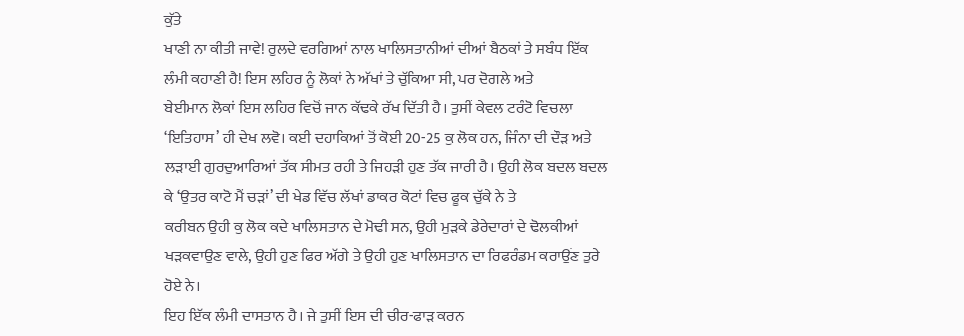ਕੁੱਤੇ
ਖਾਣੀ ਨਾ ਕੀਤੀ ਜਾਵੇ! ਰੁਲਦੇ ਵਰਗਿਆਂ ਨਾਲ ਖਾਲਿਸਤਾਨੀਆਂ ਦੀਆਂ ਬੈਠਕਾਂ ਤੇ ਸਬੰਧ ਇੱਕ
ਲੰਮੀ ਕਹਾਣੀ ਹੈ! ਇਸ ਲਹਿਰ ਨੂੰ ਲੋਕਾਂ ਨੇ ਅੱਖਾਂ ਤੇ ਚੁੱਕਿਆ ਸੀ, ਪਰ ਦੋਗਲੇ ਅਤੇ
ਬੇਈਮਾਨ ਲੋਕਾਂ ਇਸ ਲਹਿਰ ਵਿਚੋਂ ਜਾਨ ਕੱਢਕੇ ਰੱਖ ਦਿੱਤੀ ਹੈ। ਤੁਸੀਂ ਕੇਵਲ ਟਰੰਟੋ ਵਿਚਲਾ
‘ਇਤਿਹਾਸ’ ਹੀ ਦੇਖ ਲਵੋ। ਕਈ ਦਹਾਕਿਆਂ ਤੋਂ ਕੋਈ 20-25 ਕੁ ਲੋਕ ਹਨ, ਜਿੰਨਾ ਦੀ ਦੌੜ ਅਤੇ
ਲੜਾਈ ਗੁਰਦੁਆਰਿਆਂ ਤੱਕ ਸੀਮਤ ਰਹੀ ਤੇ ਜਿਹੜੀ ਹੁਣ ਤੱਕ ਜਾਰੀ ਹੈ। ਉਹੀ ਲੋਕ ਬਦਲ ਬਦਲ
ਕੇ ‘ਉਤਰ ਕਾਟੋ ਮੈਂ ਚੜਾਂ’ ਦੀ ਖੇਡ ਵਿੱਚ ਲੱਖਾਂ ਡਾਕਰ ਕੋਟਾਂ ਵਿਚ ਫੂਕ ਚੁੱਕੇ ਨੇ ਤੇ
ਕਰੀਬਨ ਉਹੀ ਕੁ ਲੋਕ ਕਦੇ ਖਾਲਿਸਤਾਨ ਦੇ ਮੋਢੀ ਸਨ, ਉਹੀ ਮੁੜਕੇ ਡੇਰੇਦਾਰਾਂ ਦੇ ਢੋਲਕੀਆਂ
ਖੜਕਵਾਉਣ ਵਾਲੇ, ਉਹੀ ਹੁਣ ਫਿਰ ਅੱਗੇ ਤੇ ਉਹੀ ਹੁਣ ਖਾਲਿਸਤਾਨ ਦਾ ਰਿਫਰੰਡਮ ਕਰਾਉਂਣ ਤੁਰੇ
ਹੋਏ ਨੇ।
ਇਹ ਇੱਕ ਲੰਮੀ ਦਾਸਤਾਨ ਹੈ। ਜੇ ਤੁਸੀਂ ਇਸ ਦੀ ਚੀਰ-ਫਾੜ ਕਰਨ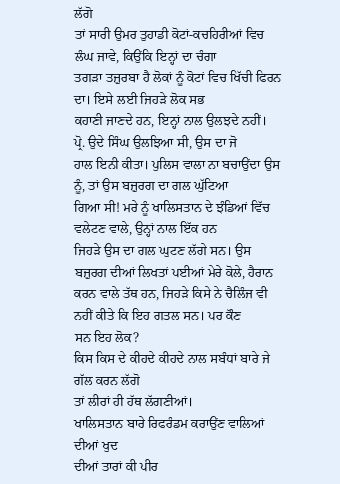ਲੱਗੋ
ਤਾਂ ਸਾਰੀ ਉਮਰ ਤੁਹਾਡੀ ਕੋਟਾਂ-ਕਚਹਿਰੀਆਂ ਵਿਚ ਲੰਘ ਜਾਵੇ, ਕਿਉਂਕਿ ਇਨ੍ਹਾਂ ਦਾ ਚੰਗਾ
ਤਗੜਾ ਤਜ਼ੁਰਬਾ ਹੈ ਲੋਕਾਂ ਨੂੰ ਕੋਟਾਂ ਵਿਚ ਖਿੱਚੀ ਫਿਰਨ ਦਾ। ਇਸੇ ਲਈ ਜਿਹੜੇ ਲੋਕ ਸਭ
ਕਹਾਣੀ ਜਾਣਦੇ ਹਨ, ਇਨ੍ਹਾਂ ਨਾਲ ਉਲਝਦੇ ਨਹੀਂ।
ਪ੍ਰੋ. ਉਦੇ ਸਿੰਘ ਉਲਝਿਆ ਸੀ, ਉਸ ਦਾ ਜੋ
ਹਾਲ ਇਨੀ ਕੀਤਾ। ਪੁਲਿਸ ਵਾਲਾ ਨਾ ਬਚਾਉਂਦਾ ਉਸ ਨੂੰ, ਤਾਂ ਉਸ ਬਜ਼ੁਰਗ ਦਾ ਗਲ ਘੁੱਟਿਆ
ਗਿਆ ਸੀ! ਮਰੇ ਨੂੰ ਖਾਲਿਸਤਾਨ ਦੇ ਝੰਡਿਆਂ ਵਿੱਚ ਵਲੇਟਣ ਵਾਲੇ, ਉਨ੍ਹਾਂ ਨਾਲ ਇੱਕ ਹਨ
ਜਿਹੜੇ ਉਸ ਦਾ ਗਲ ਘੁਟਣ ਲੱਗੇ ਸਨ। ਉਸ ਬਜ਼ੁਰਗ ਦੀਆਂ ਲਿਖਤਾਂ ਪਈਆਂ ਮੇਰੇ ਕੋਲੇ, ਹੈਰਾਨ
ਕਰਨ ਵਾਲੇ ਤੱਥ ਹਨ, ਜਿਹੜੇ ਕਿਸੇ ਨੇ ਚੈਲਿੰਜ ਵੀ ਨਹੀਂ ਕੀਤੇ ਕਿ ਇਹ ਗਤਲ ਸਨ। ਪਰ ਕੌਣ
ਸਨ ਇਹ ਲੋਕ?
ਕਿਸ ਕਿਸ ਦੇ ਕੀਹਦੇ ਕੀਹਦੇ ਨਾਲ ਸਬੰਧਾਂ ਬਾਰੇ ਜੇ ਗੱਲ ਕਰਨ ਲੱਗੋ
ਤਾਂ ਲੀਰਾਂ ਹੀ ਹੱਥ ਲੱਗਣੀਆਂ।
ਖਾਲਿਸਤਾਨ ਬਾਰੇ ਰਿਫਰੰਡਮ ਕਰਾਉਂਣ ਵਾਲਿਆਂ ਦੀਆਂ ਖੁਦ
ਦੀਆਂ ਤਾਰਾਂ ਕੀ ਪੀਰ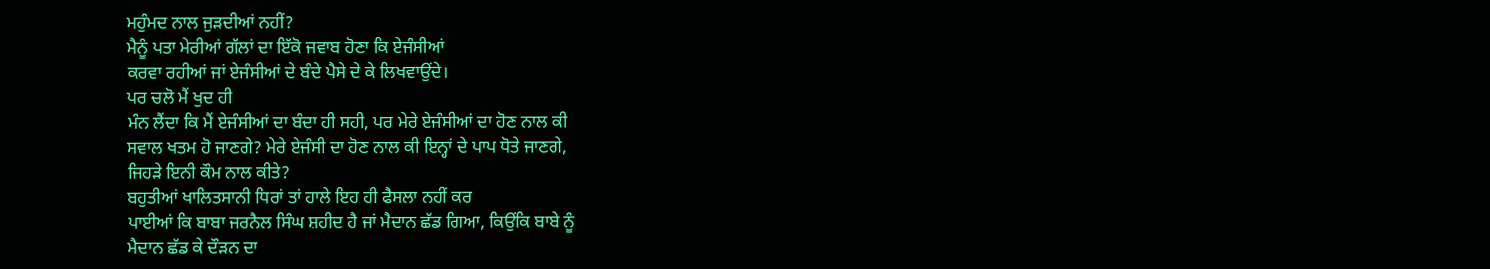ਮਹੁੰਮਦ ਨਾਲ ਜੁੜਦੀਆਂ ਨਹੀਂ?
ਮੈਨੂੰ ਪਤਾ ਮੇਰੀਆਂ ਗੱਲਾਂ ਦਾ ਇੱਕੋ ਜਵਾਬ ਹੋਣਾ ਕਿ ਏਜੰਸੀਆਂ
ਕਰਵਾ ਰਹੀਆਂ ਜਾਂ ਏਜੰਸੀਆਂ ਦੇ ਬੰਦੇ ਪੈਸੇ ਦੇ ਕੇ ਲਿਖਵਾਉਂਦੇ।
ਪਰ ਚਲੋ ਮੈਂ ਖੁਦ ਹੀ
ਮੰਨ ਲੈਂਦਾ ਕਿ ਮੈਂ ਏਜੰਸੀਆਂ ਦਾ ਬੰਦਾ ਹੀ ਸਹੀ, ਪਰ ਮੇਰੇ ਏਜੰਸੀਆਂ ਦਾ ਹੋਣ ਨਾਲ ਕੀ
ਸਵਾਲ ਖਤਮ ਹੋ ਜਾਣਗੇ? ਮੇਰੇ ਏਜੰਸੀ ਦਾ ਹੋਣ ਨਾਲ ਕੀ ਇਨ੍ਹਾਂ ਦੇ ਪਾਪ ਧੋਤੇ ਜਾਣਗੇ,
ਜਿਹੜੇ ਇਨੀ ਕੌਮ ਨਾਲ ਕੀਤੇ?
ਬਹੁਤੀਆਂ ਖਾਲਿਤਸਾਨੀ ਧਿਰਾਂ ਤਾਂ ਹਾਲੇ ਇਹ ਹੀ ਫੈਸਲਾ ਨਹੀਂ ਕਰ
ਪਾਈਆਂ ਕਿ ਬਾਬਾ ਜਰਨੈਲ ਸਿੰਘ ਸ਼ਹੀਦ ਹੈ ਜਾਂ ਮੈਦਾਨ ਛੱਡ ਗਿਆ, ਕਿਉਂਕਿ ਬਾਬੇ ਨੂੰ
ਮੈਦਾਨ ਛੱਡ ਕੇ ਦੌੜਨ ਦਾ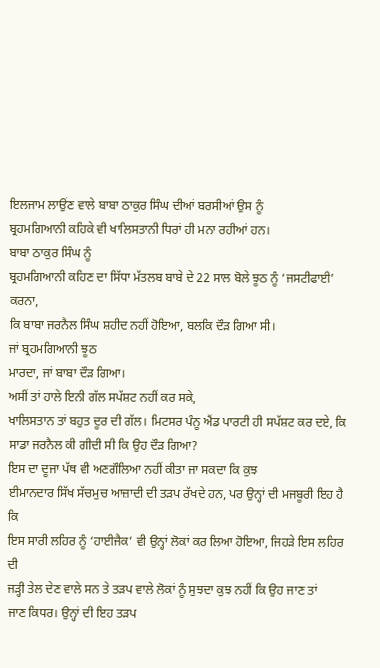ਇਲਜਾਮ ਲਾਉਂਣ ਵਾਲੇ ਬਾਬਾ ਠਾਕੁਰ ਸਿੰਘ ਦੀਆਂ ਬਰਸੀਆਂ ਉਸ ਨੂੰ
ਬ੍ਰਹਮਗਿਆਨੀ ਕਹਿਕੇ ਵੀ ਖਾਲਿਸਤਾਨੀ ਧਿਰਾਂ ਹੀ ਮਨਾ ਰਹੀਆਂ ਹਨ।
ਬਾਬਾ ਠਾਕੁਰ ਸਿੰਘ ਨੂੰ
ਬ੍ਰਹਮਗਿਆਨੀ ਕਹਿਣ ਦਾ ਸਿੱਧਾ ਮੱਤਲਬ ਬਾਬੇ ਦੇ 22 ਸਾਲ ਬੋਲੇ ਝੂਠ ਨੂੰ ‘ਜਸਟੀਫਾਈ’ ਕਰਨਾ,
ਕਿ ਬਾਬਾ ਜਰਨੈਲ ਸਿੰਘ ਸ਼ਹੀਦ ਨਹੀਂ ਹੋਇਆ, ਬਲਕਿ ਦੌੜ ਗਿਆ ਸੀ।
ਜਾਂ ਬ੍ਰਹਮਗਿਆਨੀ ਝੂਠ
ਮਾਰਦਾ, ਜਾਂ ਬਾਬਾ ਦੌੜ ਗਿਆ।
ਅਸੀਂ ਤਾਂ ਹਾਲੇ ਇਨੀ ਗੱਲ ਸਪੱਸ਼ਟ ਨਹੀਂ ਕਰ ਸਕੇ,
ਖਾਲਿਸਤਾਨ ਤਾਂ ਬਹੁਤ ਦੂਰ ਦੀ ਗੱਲ। ਮਿਟਸਰ ਪੰਨੂ ਐਂਡ ਪਾਰਟੀ ਹੀ ਸਪੱਸ਼ਟ ਕਰ ਦਏ, ਕਿ
ਸਾਡਾ ਜਰਨੈਲ ਕੀ ਗੀਦੀ ਸੀ ਕਿ ਉਹ ਦੌੜ ਗਿਆ?
ਇਸ ਦਾ ਦੂਜਾ ਪੱਥ ਵੀ ਅਣਗੌਲਿਆ ਨਹੀਂ ਕੀਤਾ ਜਾ ਸਕਦਾ ਕਿ ਕੁਝ
ਈਮਾਨਦਾਰ ਸਿੱਖ ਸੱਚਮੁਚ ਆਜ਼ਾਦੀ ਦੀ ਤੜਪ ਰੱਖਦੇ ਹਨ, ਪਰ ਉਨ੍ਹਾਂ ਦੀ ਮਜਬੂਰੀ ਇਹ ਹੈ ਕਿ
ਇਸ ਸਾਰੀ ਲਹਿਰ ਨੂੰ ‘ਹਾਈਜੈਕ’ ਵੀ ਉਨ੍ਹਾਂ ਲੋਕਾਂ ਕਰ ਲਿਆ ਹੋਇਆ, ਜਿਹੜੇ ਇਸ ਲਹਿਰ ਦੀ
ਜੜ੍ਹੀ ਤੇਲ ਦੇਣ ਵਾਲੇ ਸਨ ਤੇ ਤੜਪ ਵਾਲੇ ਲੋਕਾਂ ਨੂੰ ਸੁਝਦਾ ਕੁਝ ਨਹੀਂ ਕਿ ਉਹ ਜਾਣ ਤਾਂ
ਜਾਣ ਕਿਧਰ। ਉਨ੍ਹਾਂ ਦੀ ਇਹ ਤੜਪ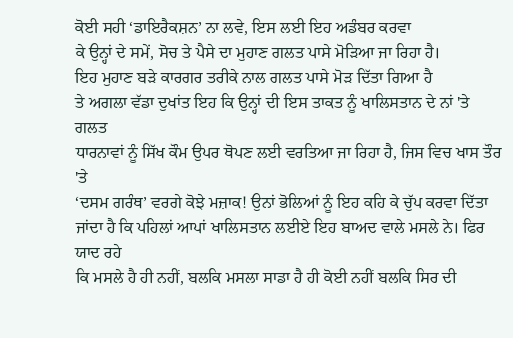ਕੋਈ ਸਹੀ ‘ਡਾਇਰੈਕਸ਼ਨ’ ਨਾ ਲਵੇ, ਇਸ ਲਈ ਇਹ ਅਡੰਬਰ ਕਰਵਾ
ਕੇ ਉਨ੍ਹਾਂ ਦੇ ਸਮੇਂ, ਸੋਚ ਤੇ ਪੈਸੇ ਦਾ ਮੁਹਾਣ ਗਲਤ ਪਾਸੇ ਮੋੜਿਆ ਜਾ ਰਿਹਾ ਹੈ।
ਇਹ ਮੁਹਾਣ ਬੜੇ ਕਾਰਗਰ ਤਰੀਕੇ ਨਾਲ ਗਲਤ ਪਾਸੇ ਮੋੜ ਦਿੱਤਾ ਗਿਆ ਹੈ
ਤੇ ਅਗਲਾ ਵੱਡਾ ਦੁਖਾਂਤ ਇਹ ਕਿ ਉਨ੍ਹਾਂ ਦੀ ਇਸ ਤਾਕਤ ਨੂੰ ਖਾਲਿਸਤਾਨ ਦੇ ਨਾਂ 'ਤੇ ਗਲਤ
ਧਾਰਨਾਵਾਂ ਨੂੰ ਸਿੱਖ ਕੌਮ ਉਪਰ ਥੋਪਣ ਲਈ ਵਰਤਿਆ ਜਾ ਰਿਹਾ ਹੈ, ਜਿਸ ਵਿਚ ਖਾਸ ਤੌਰ 'ਤੇ
‘ਦਸਮ ਗਰੰਥ’ ਵਰਗੇ ਕੋਝੇ ਮਜ਼ਾਕ! ਉਨਾਂ ਭੋਲਿਆਂ ਨੂੰ ਇਹ ਕਹਿ ਕੇ ਚੁੱਪ ਕਰਵਾ ਦਿੱਤਾ
ਜਾਂਦਾ ਹੈ ਕਿ ਪਹਿਲਾਂ ਆਪਾਂ ਖਾਲਿਸਤਾਨ ਲਈਏ ਇਹ ਬਾਅਦ ਵਾਲੇ ਮਸਲੇ ਨੇ। ਫਿਰ ਯਾਦ ਰਹੇ
ਕਿ ਮਸਲੇ ਹੈ ਹੀ ਨਹੀਂ, ਬਲਕਿ ਮਸਲਾ ਸਾਡਾ ਹੈ ਹੀ ਕੋਈ ਨਹੀਂ ਬਲਕਿ ਸਿਰ ਦੀ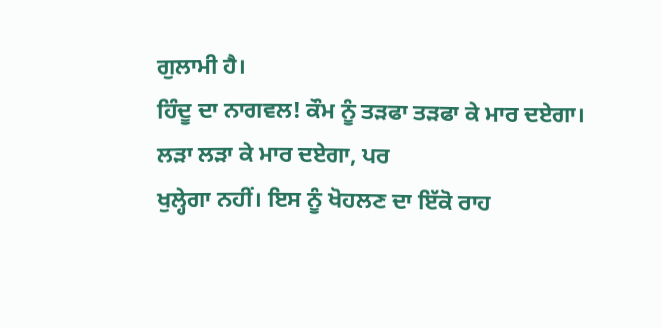ਗੁਲਾਮੀ ਹੈ।
ਹਿੰਦੂ ਦਾ ਨਾਗਵਲ! ਕੌਮ ਨੂੰ ਤੜਫਾ ਤੜਫਾ ਕੇ ਮਾਰ ਦਏਗਾ। ਲੜਾ ਲੜਾ ਕੇ ਮਾਰ ਦਏਗਾ, ਪਰ
ਖੁਲ੍ਹੇਗਾ ਨਹੀਂ। ਇਸ ਨੂੰ ਖੋਹਲਣ ਦਾ ਇੱਕੋ ਰਾਹ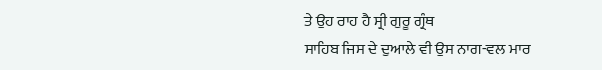ਤੇ ਉਹ ਰਾਹ ਹੈ ਸ੍ਰੀ ਗੁਰੂ ਗ੍ਰੰਥ
ਸਾਹਿਬ ਜਿਸ ਦੇ ਦੁਆਲੇ ਵੀ ਉਸ ਨਾਗ-ਵਲ ਮਾਰ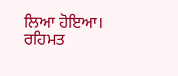ਲਿਆ ਹੋਇਆ। ਰਹਿਮਤ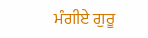ਮੰਗੀਏ ਗੁਰੂ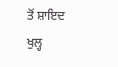ਤੋਂ ਸ਼ਾਇਦ
ਖੁਲ੍ਹ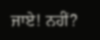ਜਾਏ! ਨਹੀਂ?